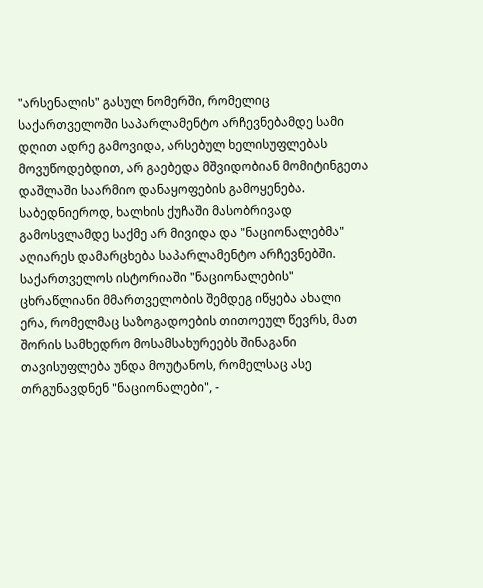"არსენალის" გასულ ნომერში, რომელიც საქართველოში საპარლამენტო არჩევნებამდე სამი დღით ადრე გამოვიდა, არსებულ ხელისუფლებას მოვუწოდებდით, არ გაებედა მშვიდობიან მომიტინგეთა დაშლაში საარმიო დანაყოფების გამოყენება. საბედნიეროდ, ხალხის ქუჩაში მასობრივად გამოსვლამდე საქმე არ მივიდა და "ნაციონალებმა" აღიარეს დამარცხება საპარლამენტო არჩევნებში. საქართველოს ისტორიაში "ნაციონალების" ცხრაწლიანი მმართველობის შემდეგ იწყება ახალი ერა, რომელმაც საზოგადოების თითოეულ წევრს, მათ შორის სამხედრო მოსამსახურეებს შინაგანი თავისუფლება უნდა მოუტანოს, რომელსაც ასე თრგუნავდნენ "ნაციონალები", -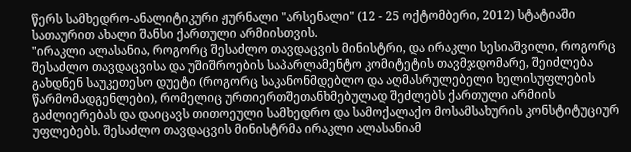წერს სამხედრო-ანალიტიკური ჟურნალი "არსენალი" (12 - 25 ოქტომბერი, 2012) სტატიაში სათაურით ახალი შანსი ქართული არმიისთვის.
"ირაკლი ალასანია, როგორც შესაძლო თავდაცვის მინისტრი, და ირაკლი სესიაშვილი, როგორც შესაძლო თავდაცვისა და უშიშროების საპარლამენტო კომიტეტის თავმჯდომარე, შეიძლება გახდნენ საუკეთესო დუეტი (როგორც საკანონმდებლო და აღმასრულებელი ხელისუფლების წარმომადგენლები), რომელიც ურთიერთშეთანხმებულად შეძლებს ქართული არმიის გაძლიერებას და დაიცავს თითოეული სამხედრო და სამოქალაქო მოსამსახურის კონსტიტუციურ უფლებებს. შესაძლო თავდაცვის მინისტრმა ირაკლი ალასანიამ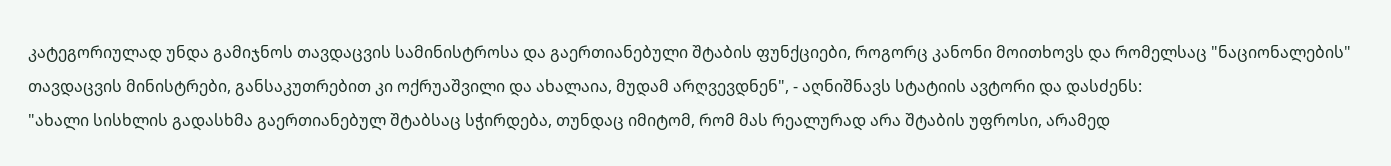კატეგორიულად უნდა გამიჯნოს თავდაცვის სამინისტროსა და გაერთიანებული შტაბის ფუნქციები, როგორც კანონი მოითხოვს და რომელსაც "ნაციონალების" თავდაცვის მინისტრები, განსაკუთრებით კი ოქრუაშვილი და ახალაია, მუდამ არღვევდნენ", - აღნიშნავს სტატიის ავტორი და დასძენს:
"ახალი სისხლის გადასხმა გაერთიანებულ შტაბსაც სჭირდება, თუნდაც იმიტომ, რომ მას რეალურად არა შტაბის უფროსი, არამედ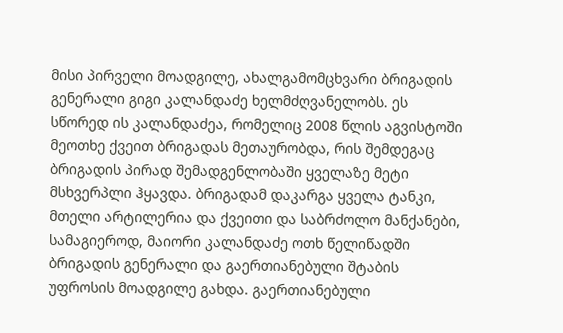მისი პირველი მოადგილე, ახალგამომცხვარი ბრიგადის გენერალი გიგი კალანდაძე ხელმძღვანელობს. ეს სწორედ ის კალანდაძეა, რომელიც 2008 წლის აგვისტოში მეოთხე ქვეით ბრიგადას მეთაურობდა, რის შემდეგაც ბრიგადის პირად შემადგენლობაში ყველაზე მეტი მსხვერპლი ჰყავდა. ბრიგადამ დაკარგა ყველა ტანკი, მთელი არტილერია და ქვეითი და საბრძოლო მანქანები, სამაგიეროდ, მაიორი კალანდაძე ოთხ წელიწადში ბრიგადის გენერალი და გაერთიანებული შტაბის უფროსის მოადგილე გახდა. გაერთიანებული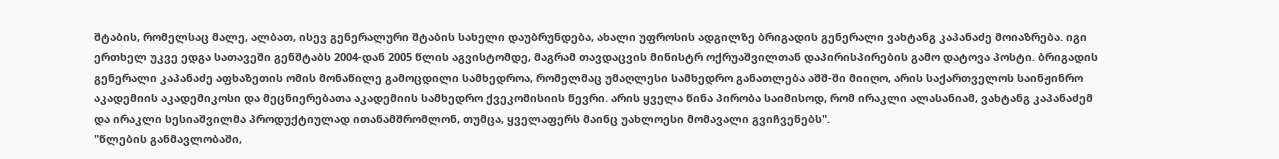შტაბის, რომელსაც მალე, ალბათ, ისევ გენერალური შტაბის სახელი დაუბრუნდება, ახალი უფროსის ადგილზე ბრიგადის გენერალი ვახტანგ კაპანაძე მოიაზრება. იგი ერთხელ უკვე ედგა სათავეში გენშტაბს 2004-დან 2005 წლის აგვისტომდე, მაგრამ თავდაცვის მინისტრ ოქრუაშვილთან დაპირისპირების გამო დატოვა პოსტი. ბრიგადის გენერალი კაპანაძე აფხაზეთის ომის მონაწილე გამოცდილი სამხედროა, რომელმაც უმაღლესი სამხედრო განათლება აშშ-ში მიიღო, არის საქართველოს საინჟინრო აკადემიის აკადემიკოსი და მეცნიერებათა აკადემიის სამხედრო ქვეკომისიის წევრი. არის ყველა წინა პირობა საიმისოდ, რომ ირაკლი ალასანიამ, ვახტანგ კაპანაძემ და ირაკლი სესიაშვილმა პროდუქტიულად ითანამშრომლონ, თუმცა, ყველაფერს მაინც უახლოესი მომავალი გვიჩვენებს".
"წლების განმავლობაში,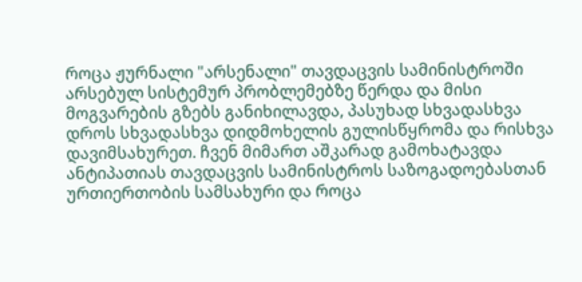როცა ჟურნალი "არსენალი" თავდაცვის სამინისტროში არსებულ სისტემურ პრობლემებზე წერდა და მისი მოგვარების გზებს განიხილავდა, პასუხად სხვადასხვა დროს სხვადასხვა დიდმოხელის გულისწყრომა და რისხვა დავიმსახურეთ. ჩვენ მიმართ აშკარად გამოხატავდა ანტიპათიას თავდაცვის სამინისტროს საზოგადოებასთან ურთიერთობის სამსახური და როცა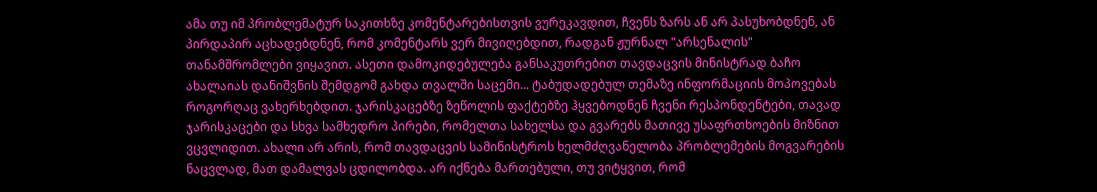ამა თუ იმ პრობლემატურ საკითხზე კომენტარებისთვის ვურეკავდით, ჩვენს ზარს ან არ პასუხობდნენ, ან პირდაპირ აცხადებდნენ, რომ კომენტარს ვერ მივიღებდით, რადგან ჟურნალ "არსენალის" თანამშრომლები ვიყავით. ასეთი დამოკიდებულება განსაკუთრებით თავდაცვის მინისტრად ბაჩო ახალაიას დანიშვნის შემდგომ გახდა თვალში საცემი... ტაბუდადებულ თემაზე ინფორმაციის მოპოვებას როგორღაც ვახერხებდით. ჯარისკაცებზე ზეწოლის ფაქტებზე ჰყვებოდნენ ჩვენი რესპონდენტები, თავად ჯარისკაცები და სხვა სამხედრო პირები, რომელთა სახელსა და გვარებს მათივე უსაფრთხოების მიზნით ვცვლიდით. ახალი არ არის, რომ თავდაცვის სამინისტროს ხელმძღვანელობა პრობლემების მოგვარების ნაცვლად, მათ დამალვას ცდილობდა. არ იქნება მართებული, თუ ვიტყვით, რომ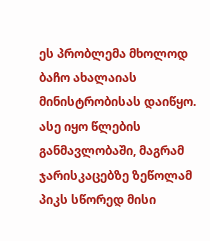ეს პრობლემა მხოლოდ ბაჩო ახალაიას მინისტრობისას დაიწყო. ასე იყო წლების განმავლობაში, მაგრამ ჯარისკაცებზე ზეწოლამ პიკს სწორედ მისი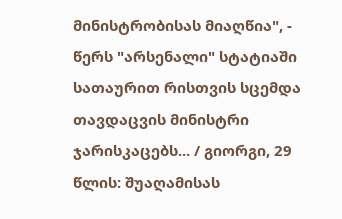მინისტრობისას მიაღწია", - წერს "არსენალი" სტატიაში სათაურით რისთვის სცემდა თავდაცვის მინისტრი ჯარისკაცებს... / გიორგი, 29 წლის: შუაღამისას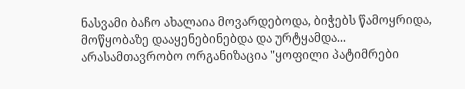ნასვამი ბაჩო ახალაია მოვარდებოდა, ბიჭებს წამოყრიდა, მოწყობაზე დააყენებინებდა და ურტყამდა...
არასამთავრობო ორგანიზაცია "ყოფილი პატიმრები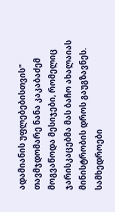ადამიანის უფლებებისთვის" თავმჯდომარე ნანა კაკაბაძემ მოგვაწოდა მესიჯები, რომელიც ჯარისკაცებმა მას ბაჩო ახალაიას მინისტრობის დროს გაუგზავნეს. სამხედროები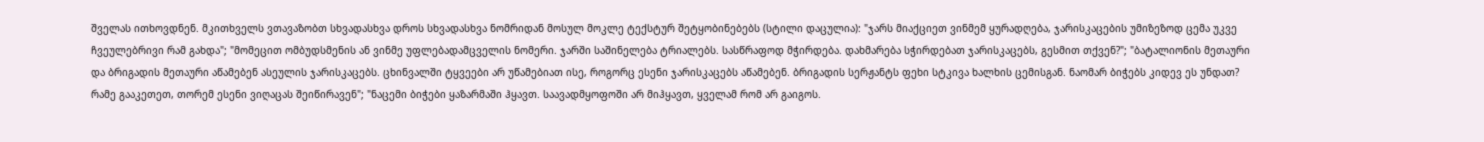შველას ითხოვდნენ. მკითხველს ვთავაზობთ სხვადასხვა დროს სხვადასხვა ნომრიდან მოსულ მოკლე ტექსტურ შეტყობინებებს (სტილი დაცულია): "ჯარს მიაქციეთ ვინმემ ყურადღება, ჯარისკაცების უმიზეზოდ ცემა უკვე ჩვეულებრივი რამ გახდა"; "მომეცით ომბუდსმენის ან ვინმე უფლებადამცველის ნომერი. ჯარში საშინელება ტრიალებს. სასწრაფოდ მჭირდება. დახმარება სჭირდებათ ჯარისკაცებს, გესმით თქვენ?"; "ბატალიონის მეთაური და ბრიგადის მეთაური აწამებენ ასეულის ჯარისკაცებს. ცხინვალში ტყვეები არ უწამებიათ ისე, როგორც ესენი ჯარისკაცებს აწამებენ. ბრიგადის სერჟანტს ფეხი სტკივა ხალხის ცემისგან. ნაომარ ბიჭებს კიდევ ეს უნდათ? რამე გააკეთეთ, თორემ ესენი ვიღაცას შეიწირავენ"; "ნაცემი ბიჭები ყაზარმაში ჰყავთ. საავადმყოფოში არ მიჰყავთ, ყველამ რომ არ გაიგოს.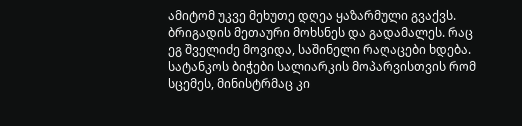ამიტომ უკვე მეხუთე დღეა ყაზარმული გვაქვს. ბრიგადის მეთაური მოხსნეს და გადამალეს. რაც ეგ შველიძე მოვიდა, საშინელი რაღაცები ხდება. სატანკოს ბიჭები სალიარკის მოპარვისთვის რომ სცემეს, მინისტრმაც კი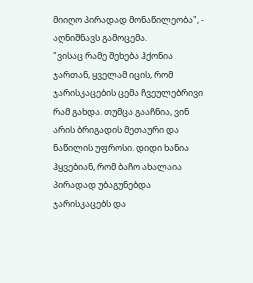მიიღო პირადად მონაწილეობა", - აღნიშნავს გამოცემა.
"ვისაც რამე შეხება ჰქონია ჯართან, ყველამ იცის, რომ ჯარისკაცების ცემა ჩვეულებრივი რამ გახდა. თუმცა გააჩნია, ვინ არის ბრიგადის მეთაური და ნაწილის უფროსი. დიდი ხანია ჰყვებიან, რომ ბაჩო ახალაია პირადად უბაგუნებდა ჯარისკაცებს და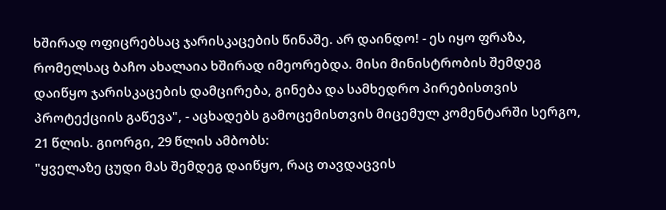ხშირად ოფიცრებსაც ჯარისკაცების წინაშე. არ დაინდო! - ეს იყო ფრაზა, რომელსაც ბაჩო ახალაია ხშირად იმეორებდა. მისი მინისტრობის შემდეგ დაიწყო ჯარისკაცების დამცირება, გინება და სამხედრო პირებისთვის პროტექციის გაწევა", - აცხადებს გამოცემისთვის მიცემულ კომენტარში სერგო, 21 წლის. გიორგი, 29 წლის ამბობს:
"ყველაზე ცუდი მას შემდეგ დაიწყო, რაც თავდაცვის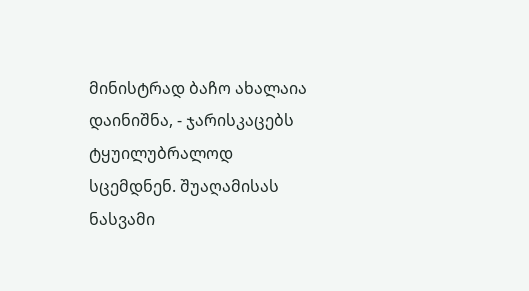მინისტრად ბაჩო ახალაია დაინიშნა, - ჯარისკაცებს ტყუილუბრალოდ სცემდნენ. შუაღამისას ნასვამი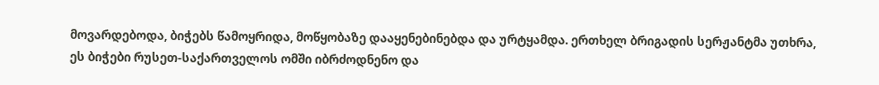მოვარდებოდა, ბიჭებს წამოყრიდა, მოწყობაზე დააყენებინებდა და ურტყამდა. ერთხელ ბრიგადის სერჟანტმა უთხრა, ეს ბიჭები რუსეთ-საქართველოს ომში იბრძოდნენო და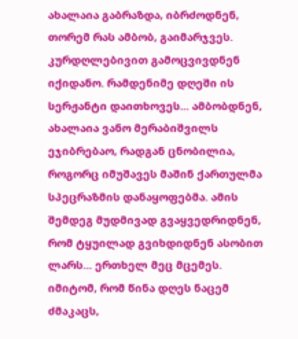ახალაია გაბრაზდა, იბრძოდნენ, თორემ რას ამბობ, გაიმარჯვეს. კურდღლებივით გამოცვივდნენ იქიდანო. რამდენიმე დღეში ის სერჟანტი დაითხოვეს... ამბობდნენ, ახალაია ვანო მერაბიშვილს ეჯიბრებაო, რადგან ცნობილია, როგორც იმუშავეს მაშინ ქართულმა სპეცრაზმის დანაყოფებმა. ამის შემდეგ მუდმივად გვაყვედრიდნენ, რომ ტყუილად გვიხდიდნენ ასობით ლარს... ერთხელ მეც მცემეს. იმიტომ, რომ წინა დღეს ნაცემ ძმაკაცს,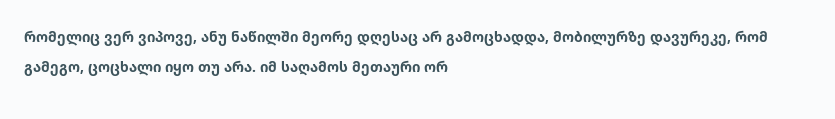რომელიც ვერ ვიპოვე, ანუ ნაწილში მეორე დღესაც არ გამოცხადდა, მობილურზე დავურეკე, რომ გამეგო, ცოცხალი იყო თუ არა. იმ საღამოს მეთაური ორ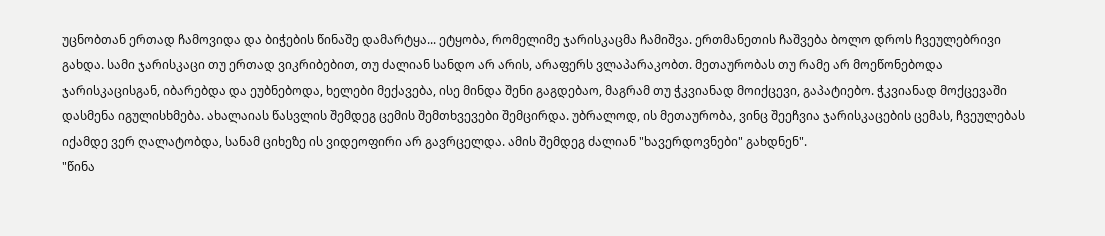უცნობთან ერთად ჩამოვიდა და ბიჭების წინაშე დამარტყა... ეტყობა, რომელიმე ჯარისკაცმა ჩამიშვა. ერთმანეთის ჩაშვება ბოლო დროს ჩვეულებრივი გახდა. სამი ჯარისკაცი თუ ერთად ვიკრიბებით, თუ ძალიან სანდო არ არის, არაფერს ვლაპარაკობთ. მეთაურობას თუ რამე არ მოეწონებოდა ჯარისკაცისგან, იბარებდა და ეუბნებოდა, ხელები მექავება, ისე მინდა შენი გაგდებაო, მაგრამ თუ ჭკვიანად მოიქცევი, გაპატიებო. ჭკვიანად მოქცევაში დასმენა იგულისხმება. ახალაიას წასვლის შემდეგ ცემის შემთხვევები შემცირდა. უბრალოდ, ის მეთაურობა, ვინც შეეჩვია ჯარისკაცების ცემას, ჩვეულებას იქამდე ვერ ღალატობდა, სანამ ციხეზე ის ვიდეოფირი არ გავრცელდა. ამის შემდეგ ძალიან "ხავერდოვნები" გახდნენ".
"წინა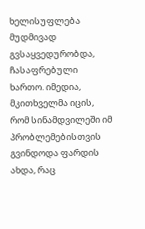ხელისუფლება მუდმივად გვსაყვედურობდა, ჩასაფრებული ხართო. იმედია, მკითხველმა იცის, რომ სინამდვილეში იმ პრობლემებისთვის გვინდოდა ფარდის ახდა, რაც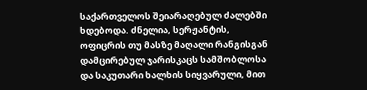საქართველოს შეიარაღებულ ძალებში ხდებოდა. ძნელია, სერჟანტის, ოფიცრის თუ მასზე მაღალი რანგისგან დამცირებულ ჯარისკაცს სამშობლოსა და საკუთარი ხალხის სიყვარული, მით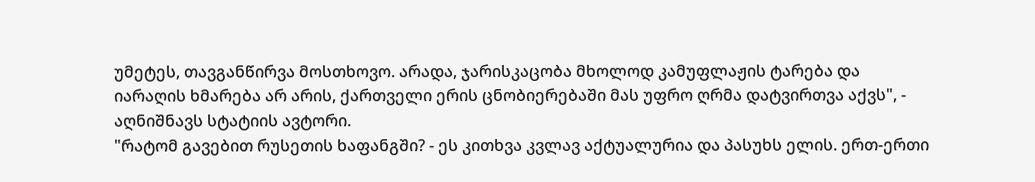უმეტეს, თავგანწირვა მოსთხოვო. არადა, ჯარისკაცობა მხოლოდ კამუფლაჟის ტარება და იარაღის ხმარება არ არის, ქართველი ერის ცნობიერებაში მას უფრო ღრმა დატვირთვა აქვს", - აღნიშნავს სტატიის ავტორი.
"რატომ გავებით რუსეთის ხაფანგში? - ეს კითხვა კვლავ აქტუალურია და პასუხს ელის. ერთ-ერთი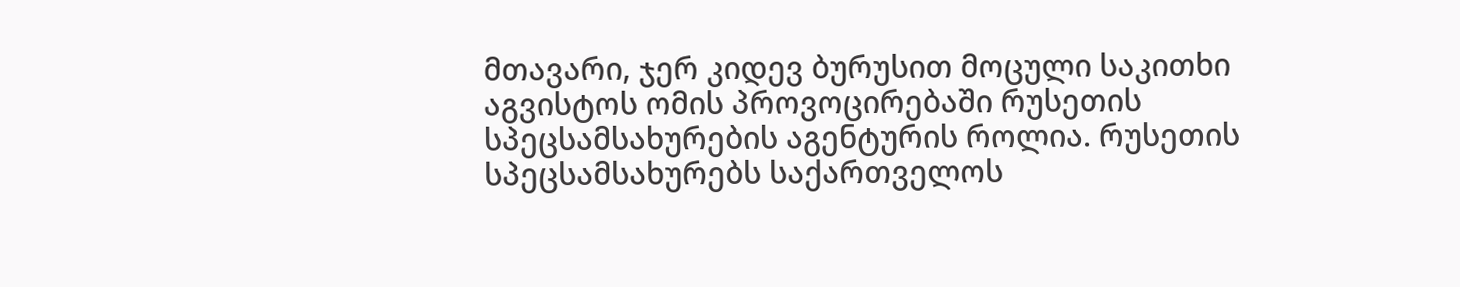მთავარი, ჯერ კიდევ ბურუსით მოცული საკითხი აგვისტოს ომის პროვოცირებაში რუსეთის სპეცსამსახურების აგენტურის როლია. რუსეთის სპეცსამსახურებს საქართველოს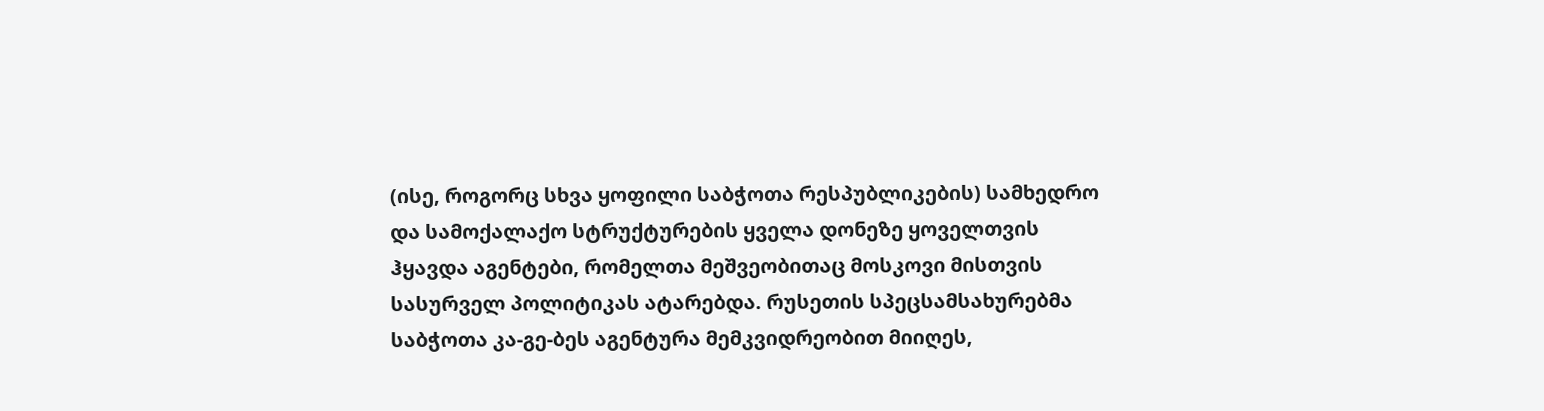(ისე, როგორც სხვა ყოფილი საბჭოთა რესპუბლიკების) სამხედრო და სამოქალაქო სტრუქტურების ყველა დონეზე ყოველთვის ჰყავდა აგენტები, რომელთა მეშვეობითაც მოსკოვი მისთვის სასურველ პოლიტიკას ატარებდა. რუსეთის სპეცსამსახურებმა საბჭოთა კა-გე-ბეს აგენტურა მემკვიდრეობით მიიღეს,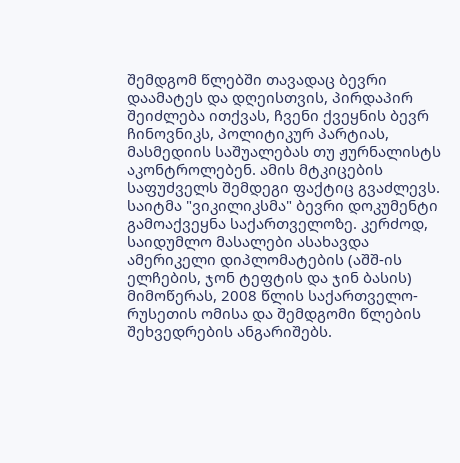შემდგომ წლებში თავადაც ბევრი დაამატეს და დღეისთვის, პირდაპირ შეიძლება ითქვას, ჩვენი ქვეყნის ბევრ ჩინოვნიკს, პოლიტიკურ პარტიას, მასმედიის საშუალებას თუ ჟურნალისტს აკონტროლებენ. ამის მტკიცების საფუძველს შემდეგი ფაქტიც გვაძლევს. საიტმა "ვიკილიკსმა" ბევრი დოკუმენტი გამოაქვეყნა საქართველოზე. კერძოდ, საიდუმლო მასალები ასახავდა ამერიკელი დიპლომატების (აშშ-ის ელჩების, ჯონ ტეფტის და ჯინ ბასის) მიმოწერას, 2008 წლის საქართველო-რუსეთის ომისა და შემდგომი წლების შეხვედრების ანგარიშებს.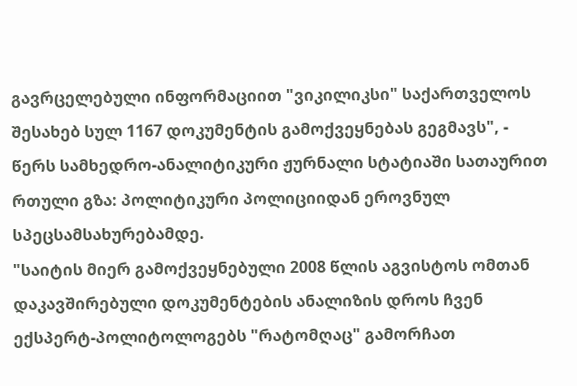გავრცელებული ინფორმაციით "ვიკილიკსი" საქართველოს შესახებ სულ 1167 დოკუმენტის გამოქვეყნებას გეგმავს", - წერს სამხედრო-ანალიტიკური ჟურნალი სტატიაში სათაურით რთული გზა: პოლიტიკური პოლიციიდან ეროვნულ სპეცსამსახურებამდე.
"საიტის მიერ გამოქვეყნებული 2008 წლის აგვისტოს ომთან დაკავშირებული დოკუმენტების ანალიზის დროს ჩვენ ექსპერტ-პოლიტოლოგებს "რატომღაც" გამორჩათ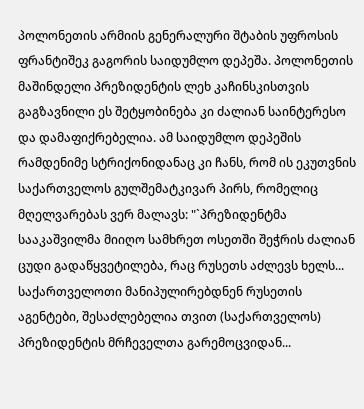პოლონეთის არმიის გენერალური შტაბის უფროსის ფრანტიშეკ გაგორის საიდუმლო დეპეშა. პოლონეთის მაშინდელი პრეზიდენტის ლეხ კაჩინსკისთვის გაგზავნილი ეს შეტყობინება კი ძალიან საინტერესო და დამაფიქრებელია. ამ საიდუმლო დეპეშის რამდენიმე სტრიქონიდანაც კი ჩანს, რომ ის ეკუთვნის საქართველოს გულშემატკივარ პირს, რომელიც მღელვარებას ვერ მალავს: "`პრეზიდენტმა სააკაშვილმა მიიღო სამხრეთ ოსეთში შეჭრის ძალიან ცუდი გადაწყვეტილება, რაც რუსეთს აძლევს ხელს... საქართველოთი მანიპულირებდნენ რუსეთის აგენტები, შესაძლებელია თვით (საქართველოს) პრეზიდენტის მრჩეველთა გარემოცვიდან...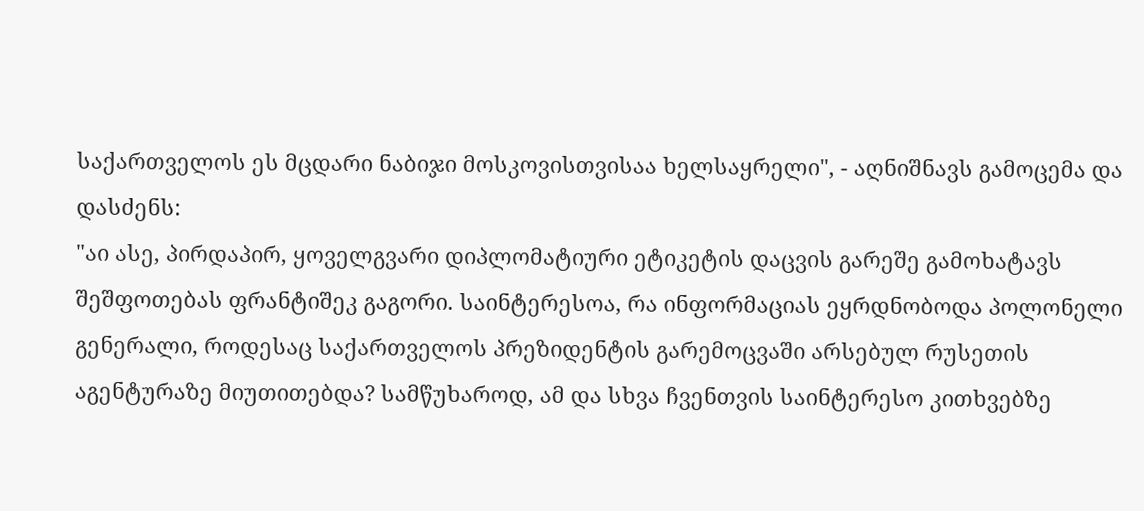საქართველოს ეს მცდარი ნაბიჯი მოსკოვისთვისაა ხელსაყრელი", - აღნიშნავს გამოცემა და დასძენს:
"აი ასე, პირდაპირ, ყოველგვარი დიპლომატიური ეტიკეტის დაცვის გარეშე გამოხატავს შეშფოთებას ფრანტიშეკ გაგორი. საინტერესოა, რა ინფორმაციას ეყრდნობოდა პოლონელი გენერალი, როდესაც საქართველოს პრეზიდენტის გარემოცვაში არსებულ რუსეთის აგენტურაზე მიუთითებდა? სამწუხაროდ, ამ და სხვა ჩვენთვის საინტერესო კითხვებზე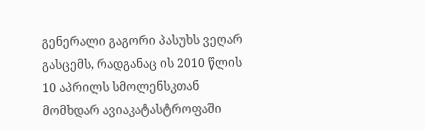გენერალი გაგორი პასუხს ვეღარ გასცემს, რადგანაც ის 2010 წლის 10 აპრილს სმოლენსკთან მომხდარ ავიაკატასტროფაში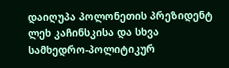დაიღუპა პოლონეთის პრეზიდენტ ლეხ კაჩინსკისა და სხვა სამხედრო-პოლიტიკურ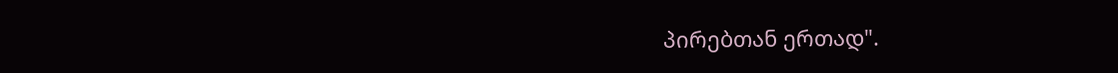პირებთან ერთად".